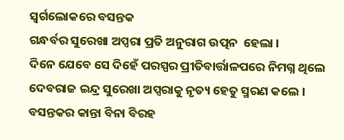ସ୍ଵର୍ଗଲୋକରେ ବସନ୍ତକ
ଗନ୍ଧର୍ବର ସୁରେଖା ଅପ୍ସରା ପ୍ରତି ଅନୁରାଗ ଉତ୍ପନ  ହେଲା ।
ଦିନେ ଯେବେ ସେ ଦିହେଁ ପରସ୍ପର ପ୍ରୀତିବାର୍ତ୍ତାଳପରେ ନିମଗ୍ନ ଥିଲେ
ଦେବରାଜ ଇନ୍ଦ୍ର ସୁରେଖା ଅପ୍ସରାକୁ ନୃତ୍ୟ ହେତୁ ସ୍ମରଣ କଲେ ।
ବସନ୍ତକର କାନ୍ତା ବିନା ବିରହ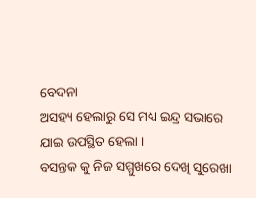ବେଦନା
ଅସହ୍ୟ ହେଲାରୁ ସେ ମଧ୍ୟ ଇନ୍ଦ୍ର ସଭାରେ
ଯାଇ ଉପସ୍ଥିତ ହେଲା ।
ବସନ୍ତକ କୁ ନିଜ ସମ୍ମୁଖରେ ଦେଖି ସୁରେଖା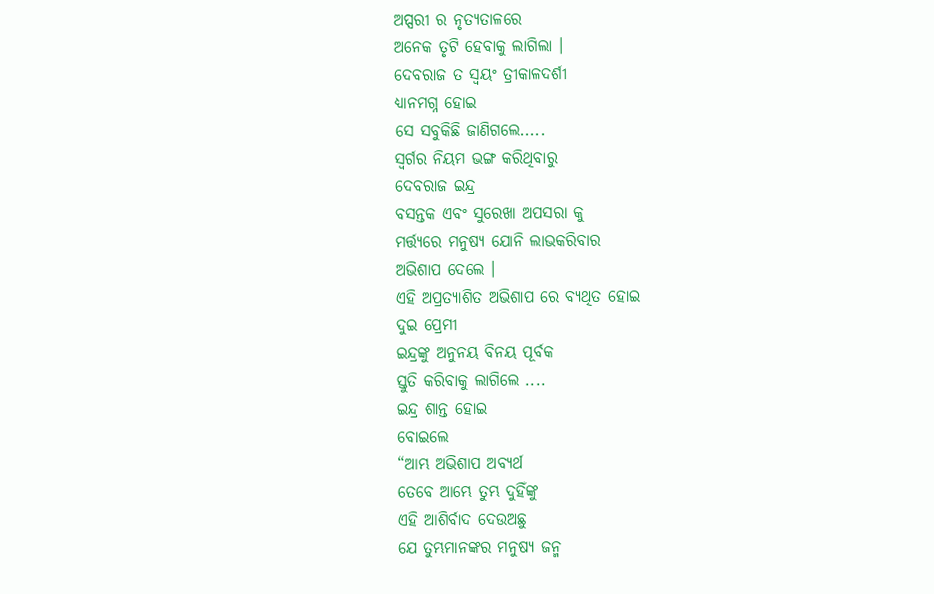ଅପ୍ସରୀ ର ନୃତ୍ୟତାଳରେ
ଅନେକ ତୃଟି ହେବାକୁ ଲାଗିଲା ।
ଦେବରାଜ ତ ସ୍ଵୟଂ ତ୍ରୀକାଳଦର୍ଶୀ
ଧ୍ୟାନମଗ୍ନ ହୋଇ
ସେ ସବୁକିଛି ଜାଣିଗଲେ.....
ସ୍ଵର୍ଗର ନିୟମ ଭଙ୍ଗ କରିଥିବାରୁ
ଦେବରାଜ ଇନ୍ଦ୍ର
ବସନ୍ତକ ଏବଂ ସୁରେଖା ଅପସରା କୁ
ମର୍ତ୍ତ୍ୟରେ ମନୁଷ୍ୟ ଯୋନି ଲାଭକରିବାର
ଅଭିଶାପ ଦେଲେ ।
ଏହି ଅପ୍ରତ୍ୟାଶିତ ଅଭିଶାପ ରେ ବ୍ୟଥିତ ହୋଇ
ଦୁଇ ପ୍ରେମୀ
ଇନ୍ଦ୍ରଙ୍କୁ ଅନୁନୟ ବିନୟ ପୂର୍ବକ
ସ୍ତୁତି କରିବାକୁ ଲାଗିଲେ ....
ଇନ୍ଦ୍ର ଶାନ୍ତ ହୋଇ
ବୋଇଲେ
“ଆମ୍ଭ ଅଭିଶାପ ଅବ୍ୟର୍ଥ
ତେବେ ଆମ୍ଭେ ତୁମ୍ଭ ଦୁହିଁଙ୍କୁ
ଏହି ଆଶିର୍ବାଦ ଦେଉଅଛୁ
ଯେ ତୁମ୍ଭମାନଙ୍କର ମନୁଷ୍ୟ ଜନ୍ମ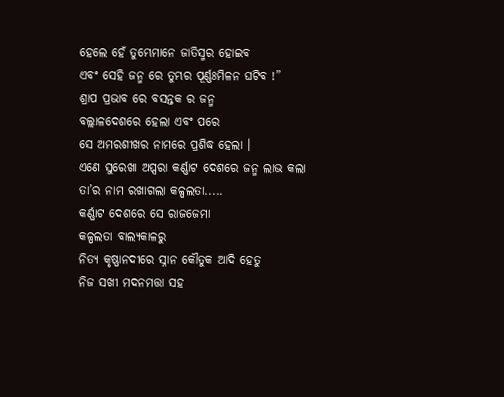ହେଲେ ହେଁ ତୁମ୍ଭେମାନେ ଜାତିସ୍ମର ହୋଇବ
ଏବଂ ସେହି ଜନ୍ମ ରେ ତୁମ୍ଭର ପୂର୍ଣ୍ଣଃମିଳନ ଘଟିବ !”
ଶ୍ରାପ ପ୍ରଭାବ ରେ ବସନ୍ତକ ର ଜନ୍ମ
ବଲ୍ଲାଳଦେଶରେ ହେଲା ଏବଂ ପରେ
ସେ ଅମରଶୀଖର ନାମରେ ପ୍ରଶିଦ୍ଧ ହେଲା ।
ଏଣେ ସୁରେଖା ଅପ୍ସରା କର୍ଣ୍ଣାଟ ଦେଶରେ ଜନ୍ମ ଲାଭ କଲା ତା’ର ନାମ ରଖାଗଲା କଳ୍ପଲତା.....
କର୍ଣ୍ଣାଟ ଦେଶରେ ସେ ରାଜଜେମା
କଳ୍ପଲତା ବାଲ୍ୟକାଳରୁ
ନିତ୍ୟ କୃଷ୍ଣାନଦୀରେ ସ୍ନାନ କୌତୁକ ଆଦି ହେତୁ
ନିଜ ସଖୀ ମଦନମତ୍ତା ସହ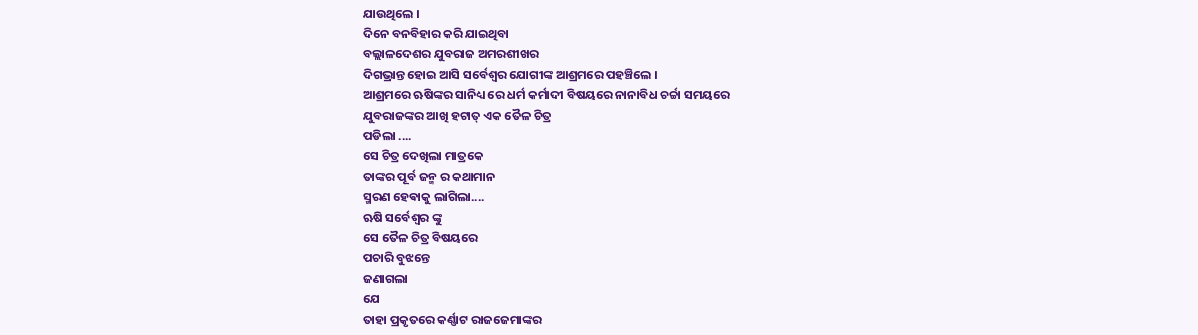ଯାଉଥିଲେ ।
ଦିନେ ବନବିହାର କରି ଯାଇଥିବା
ବଲ୍ଲାଳଦେଶର ଯୁବରାଜ ଅମରଶୀଖର
ଦିଗଭ୍ରାନ୍ତ ହୋଇ ଆସି ସର୍ବେଶ୍ଵର ଯୋଗୀଙ୍କ ଆଶ୍ରମରେ ପହଞ୍ଚିଲେ ।
ଆଶ୍ରମରେ ଋଷିଙ୍କର ସାନିଧ୍ୟ ରେ ଧର୍ମ କର୍ମାଦୀ ବିଷୟରେ ନାନାବିଧ ଚର୍ଚ୍ଚା ସମୟରେ
ଯୁବରାଜଙ୍କର ଆଖି ହଟାତ୍ ଏକ ତୈଳ ଚିତ୍ର
ପଡିଲା ....
ସେ ଚିତ୍ର ଦେଖିଲା ମାତ୍ରକେ
ତାଙ୍କର ପୂର୍ବ ଜନ୍ମ ର କଥାମାନ
ସ୍ମରଣ ହେଵାକୁ ଲାଗିଲା....
ଋଷି ସର୍ବେଶ୍ଵର ଙ୍କୁ
ସେ ତୈଳ ଚିତ୍ର ବିଷୟରେ
ପଚାରି ବୁଝନ୍ତେ
ଜଣାଗଲା
ଯେ
ତାହା ପ୍ରକୃତରେ କର୍ଣ୍ଣାଟ ରାଜଜେମାଙ୍କର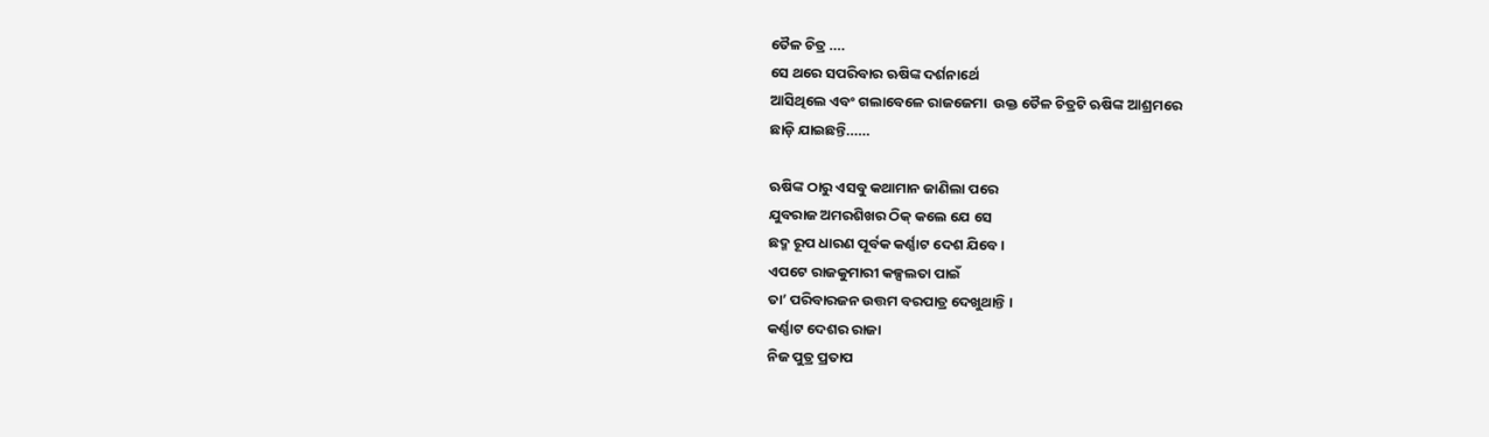ତୈଳ ଚିତ୍ର ....
ସେ ଥରେ ସପରିବାର ଋଷିଙ୍କ ଦର୍ଶନାର୍ଥେ
ଆସିଥିଲେ ଏବଂ ଗଲାବେଳେ ରାଜଜେମା  ଉକ୍ତ ତୈଳ ଚିତ୍ରଟି ଋଷିଙ୍କ ଆଶ୍ରମରେ
ଛାଡ଼ି ଯାଇଛନ୍ତି......

ଋଷିଙ୍କ ଠାରୁ ଏସବୁ କଥାମାନ ଜାଣିଲା ପରେ
ଯୁବରାଜ ଅମରଶିଖର ଠିକ୍ କଲେ ଯେ ସେ
ଛଦ୍ମ ରୂପ ଧାରଣ ପୂର୍ବକ କର୍ଣ୍ଣାଟ ଦେଶ ଯିବେ ।
ଏପଟେ ରାଜକୁମାରୀ କଳ୍ପଲତା ପାଇଁ
ତା’ ପରିବାରଜନ ଉତ୍ତମ ବରପାତ୍ର ଦେଖୁଥାନ୍ତି ।
କର୍ଣ୍ଣାଟ ଦେଶର ରାଜା
ନିଜ ପୁତ୍ର ପ୍ରତାପ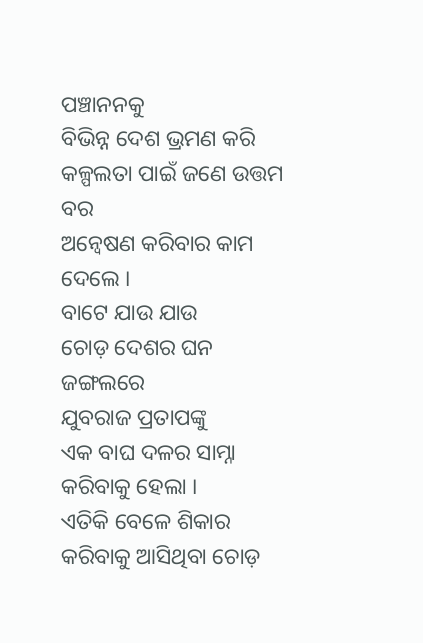ପଞ୍ଚାନନକୁ
ବିଭିନ୍ନ ଦେଶ ଭ୍ରମଣ କରି
କଳ୍ପଲତା ପାଇଁ ଜଣେ ଉତ୍ତମ ବର
ଅନ୍ବେଷଣ କରିବାର କାମ ଦେଲେ ।
ବାଟେ ଯାଉ ଯାଉ
ଚୋଡ଼ ଦେଶର ଘନ ଜଙ୍ଗଲରେ
ଯୁବରାଜ ପ୍ରତାପଙ୍କୁ
ଏକ ବାଘ ଦଳର ସାମ୍ନା କରିବାକୁ ହେଲା ।
ଏତିକି ବେଳେ ଶିକାର କରିବାକୁ ଆସିଥିବା ଚୋଡ଼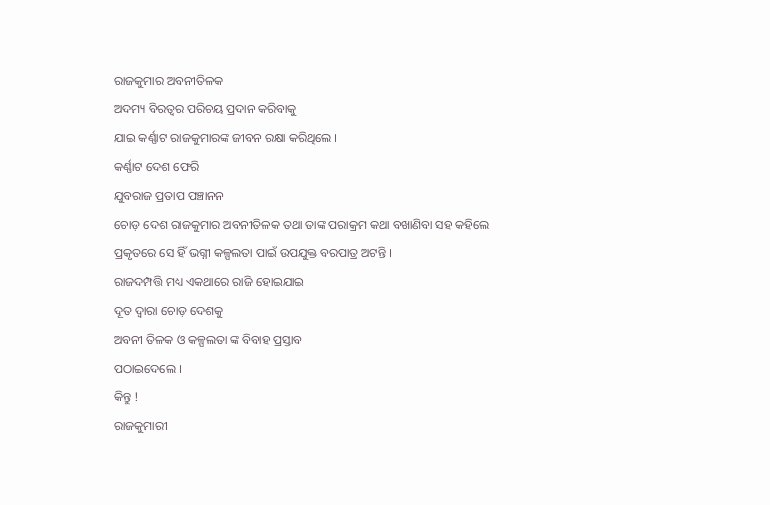ରାଜକୁମାର ଅବନୀତିଳକ
ଅଦମ୍ୟ ବିରତ୍ଵର ପରିଚୟ ପ୍ରଦାନ କରିବାକୁ
ଯାଇ କର୍ଣ୍ଣାଟ ରାଜକୁମାରଙ୍କ ଜୀବନ ରକ୍ଷା କରିଥିଲେ ।
କର୍ଣ୍ଣାଟ ଦେଶ ଫେରି
ଯୁବରାଜ ପ୍ରତାପ ପଞ୍ଚାନନ
ଚୋଡ଼ ଦେଶ ରାଜକୁମାର ଅବନୀତିଳକ ତଥା ତାଙ୍କ ପରାକ୍ରମ କଥା ବଖାଣିବା ସହ କହିଲେ
ପ୍ରକୃତରେ ସେ ହିଁ ଭଗ୍ନୀ କଳ୍ପଲତା ପାଇଁ ଉପଯୁକ୍ତ ବରପାତ୍ର ଅଟନ୍ତି ।
ରାଜଦମ୍ପତ୍ତି ମଧ୍ୟ ଏକଥାରେ ରାଜି ହୋଇଯାଇ
ଦୂତ ଦ୍ଵାରା ଚୋଡ଼ ଦେଶକୁ
ଅବନୀ ତିଳକ ଓ କଳ୍ପଲତା ଙ୍କ ବିବାହ ପ୍ରସ୍ତାବ
ପଠାଇଦେଲେ ।
କିନ୍ତୁ !
ରାଜକୁମାରୀ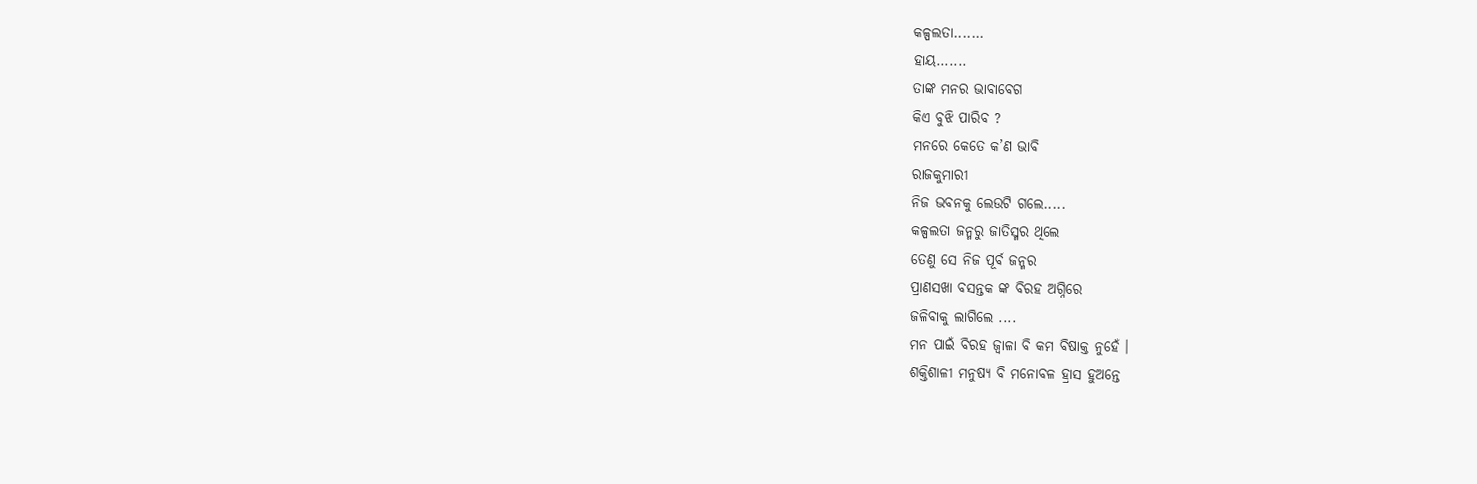କଳ୍ପଲତା.......
ହାୟ.......
ତାଙ୍କ ମନର ଭାବାବେଗ
କିଏ ବୁଝି ପାରିବ ?
ମନରେ କେତେ କ’ଣ ଭାବି
ରାଜକୁମାରୀ
ନିଜ ଭବନକୁ ଲେଉଟି ଗଲେ.....
କଳ୍ପଲତା ଜନ୍ମରୁ ଜାତିସ୍ମର ଥିଲେ
ତେଣୁ ସେ ନିଜ ପୂର୍ବ ଜନ୍ମର
ପ୍ରାଣସଖା ବସନ୍ତକ ଙ୍କ ବିରହ ଅଗ୍ନିରେ
ଜଳିବାକୁ ଲାଗିଲେ ....
ମନ ପାଇଁ ବିରହ ଜ୍ଵାଳା ବି କମ ବିଷାକ୍ତ ନୁହେଁ ।
ଶକ୍ତିଶାଳୀ ମନୁଷ୍ୟ ବି ମନୋବଳ ହ୍ରାସ ହୁଅନ୍ତେ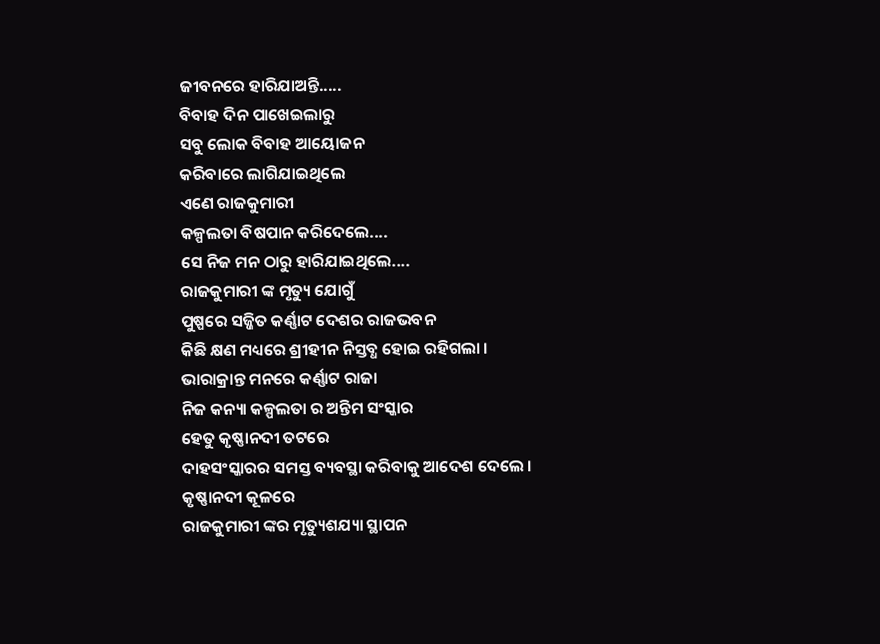ଜୀବନରେ ହାରିଯାଅନ୍ତି.....
ବିବାହ ଦିନ ପାଖେଇଲାରୁ
ସବୁ ଲୋକ ବିବାହ ଆୟୋଜନ
କରିବାରେ ଲାଗିଯାଇଥିଲେ
ଏଣେ ରାଜକୁମାରୀ
କଳ୍ପଲତା ବିଷପାନ କରିଦେଲେ....
ସେ ନିଜ ମନ ଠାରୁ ହାରିଯାଇଥିଲେ....
ରାଜକୁମାରୀ ଙ୍କ ମୃତ୍ୟୁ ଯୋଗୁଁ
ପୁଷ୍ପରେ ସଜ୍ଜିତ କର୍ଣ୍ଣାଟ ଦେଶର ରାଜଭବନ
କିଛି କ୍ଷଣ ମଧ୍ୟରେ ଶ୍ରୀହୀନ ନିସ୍ତବ୍ଧ ହୋଇ ରହିଗଲା ।
ଭାରାକ୍ରାନ୍ତ ମନରେ କର୍ଣ୍ଣାଟ ରାଜା
ନିଜ କନ୍ୟା କଳ୍ପଲତା ର ଅନ୍ତିମ ସଂସ୍କାର
ହେତୁ କୃଷ୍ଣାନଦୀ ତଟରେ
ଦାହସଂସ୍କାରର ସମସ୍ତ ବ୍ୟବସ୍ଥା କରିବାକୁ ଆଦେଶ ଦେଲେ ।
କୃଷ୍ଣାନଦୀ କୂଳରେ
ରାଜକୁମାରୀ ଙ୍କର ମୃତ୍ୟୁଶଯ୍ୟା ସ୍ଥାପନ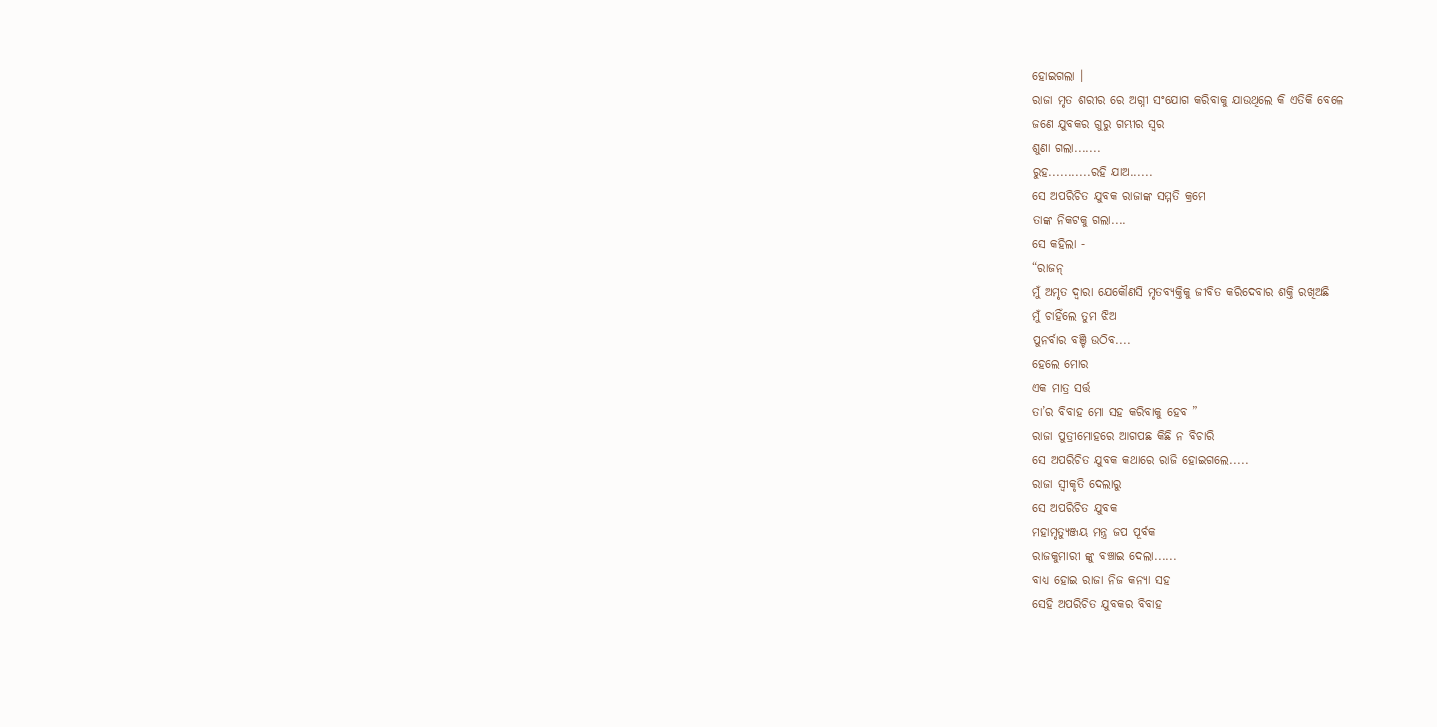ହୋଇଗଲା ।
ରାଜା ମୃତ ଶରୀର ରେ ଅଗ୍ନୀ ସଂଯୋଗ କରିବାକୁ ଯାଉଥିଲେ କି ଏତିକି ବେଳେ
ଜଣେ ଯୁବକର ଗୁରୁ ଗମ୍ଭୀର ସ୍ଵର
ଶୁଣା ଗଲା.......
ରୁହ...........ରହି ଯାଅ......
ସେ ଅପରିଚିତ ଯୁବକ ରାଜାଙ୍କ ସମ୍ମତି କ୍ରମେ
ତାଙ୍କ ନିକଟକୁ ଗଲା....
ସେ କହିଲା -
“ରାଜନ୍
ମୁଁ ଅମୃତ ଦ୍ଵାରା ଯେକୌଣସି ମୃତବ୍ୟକ୍ତିକୁ ଜୀବିତ କରିଦେବାର ଶକ୍ତି ରଖିଅଛି
ମୁଁ ଚାହିଁଲେ ତୁମ ଝିଅ
ପୁନର୍ବାର ବଞ୍ଚି ଉଠିବ....
ହେଲେ ମୋର
ଏକ ମାତ୍ର ସର୍ତ୍ତ
ତା’ର ବିବାହ ମୋ ସହ କରିବାକୁ ହେବ ”
ରାଜା ପୁତ୍ରୀମୋହରେ ଆଗପଛ କିଛି ନ ବିଚାରି
ସେ ଅପରିଚିତ ଯୁବକ କଥାରେ ରାଜି ହୋଇଗଲେ.....
ରାଜା ସ୍ଵୀକୃତି ଦେଲାରୁ
ସେ ଅପରିଚିତ ଯୁବକ
ମହାମୃତ୍ୟୁଞ୍ଜୟ ମନ୍ତ୍ର ଜପ ପୂର୍ବକ
ରାଜକୁମାରୀ ଙ୍କୁ ବଞ୍ଚାଇ ଦେଲା......
ବାଧ୍ଯ ହୋଇ ରାଜା ନିଜ କନ୍ୟା ସହ
ସେହି ଅପରିଚିତ ଯୁବକର ବିବାହ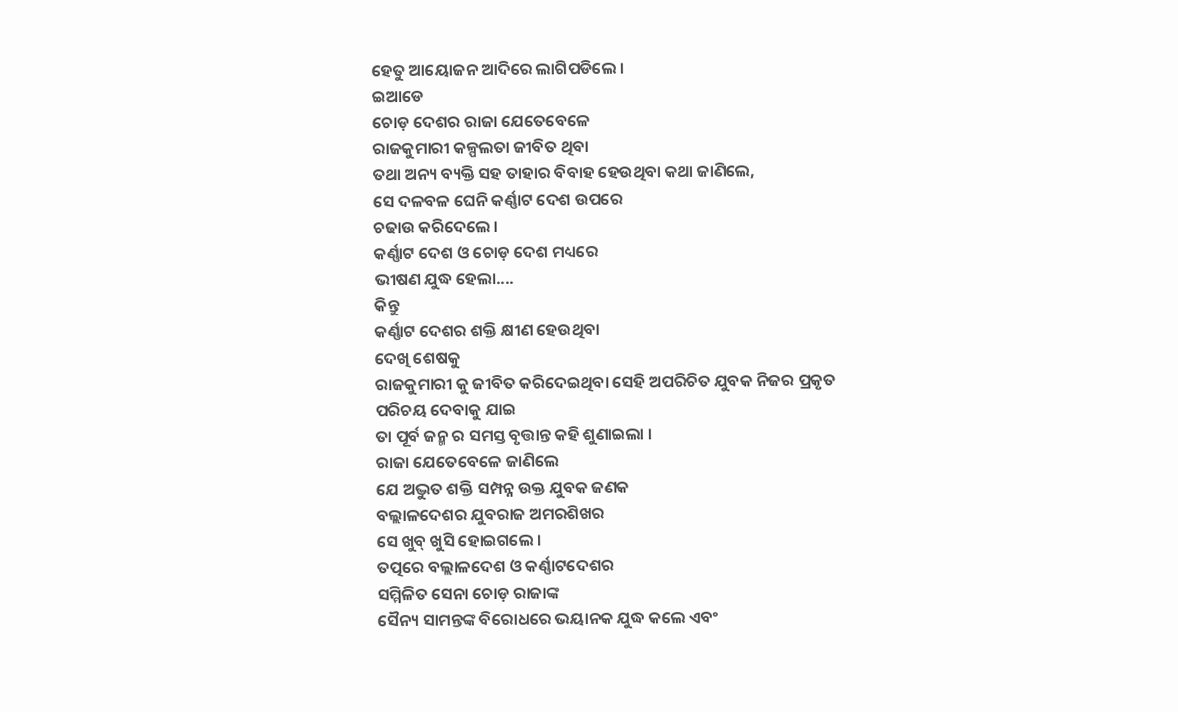ହେତୁ ଆୟୋଜନ ଆଦିରେ ଲାଗିପଡିଲେ ।
ଇଆଡେ
ଚୋଡ଼ ଦେଶର ରାଜା ଯେତେବେଳେ
ରାଜକୁମାରୀ କଳ୍ପଲତା ଜୀବିତ ଥିବା
ତଥା ଅନ୍ୟ ବ୍ୟକ୍ତି ସହ ତାହାର ବିବାହ ହେଉଥିବା କଥା ଜାଣିଲେ,
ସେ ଦଳବଳ ଘେନି କର୍ଣ୍ଣାଟ ଦେଶ ଉପରେ
ଚଢାଉ କରିଦେଲେ ।
କର୍ଣ୍ଣାଟ ଦେଶ ଓ ଚୋଡ଼ ଦେଶ ମଧ୍ୟରେ
ଭୀଷଣ ଯୁଦ୍ଧ ହେଲା....
କିନ୍ତୁ
କର୍ଣ୍ଣାଟ ଦେଶର ଶକ୍ତି କ୍ଷୀଣ ହେଉଥିବା
ଦେଖି ଶେଷକୁ
ରାଜକୁମାରୀ କୁ ଜୀବିତ କରିଦେଇଥିବା ସେହି ଅପରିଚିତ ଯୁବକ ନିଜର ପ୍ରକୃତ
ପରିଚୟ ଦେବାକୁ ଯାଇ
ତା ପୂର୍ବ ଜନ୍ମ ର ସମସ୍ତ ବୃତ୍ତାନ୍ତ କହି ଶୁଣାଇଲା ।
ରାଜା ଯେତେବେଳେ ଜାଣିଲେ
ଯେ ଅଦ୍ଭୁତ ଶକ୍ତି ସମ୍ପନ୍ନ ଉକ୍ତ ଯୁବକ ଜଣକ
ବଲ୍ଲାଳଦେଶର ଯୁବରାଜ ଅମରଶିଖର
ସେ ଖୁବ୍ ଖୁସି ହୋଇଗଲେ ।
ତତ୍ପରେ ବଲ୍ଲାଳଦେଶ ଓ କର୍ଣ୍ଣାଟଦେଶର
ସମ୍ମିଳିତ ସେନା ଚୋଡ଼ ରାଜାଙ୍କ
ସୈନ୍ୟ ସାମନ୍ତଙ୍କ ବିରୋଧରେ ଭୟାନକ ଯୁଦ୍ଧ କଲେ ଏବଂ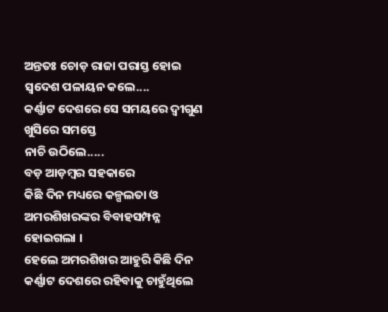ଅନ୍ତତଃ ଚୋଡ଼ ରାଜା ପରାସ୍ତ ହୋଇ ସ୍ବଦେଶ ପଳାୟନ କଲେ....
କର୍ଣ୍ଣାଟ ଦେଶରେ ସେ ସମୟରେ ଦ୍ଵୀଗୁଣ
ଖୁସିରେ ସମସ୍ତେ
ନାଚି ଉଠିଲେ.....
ବଡ଼ ଆଡ଼ମ୍ଵର ସହକାରେ
କିଛି ଦିନ ମଧ୍ୟରେ କଳ୍ପଲତା ଓ ଅମରଶିଖରଙ୍କର ବିବାହସମ୍ପନ୍ନ ହୋଇଗଲା ।
ହେଲେ ଅମରଶିଖର ଆହୁରି କିଛି ଦିନ କର୍ଣ୍ଣାଟ ଦେଶରେ ରହିବାକୁ ଚାହୁଁଥିଲେ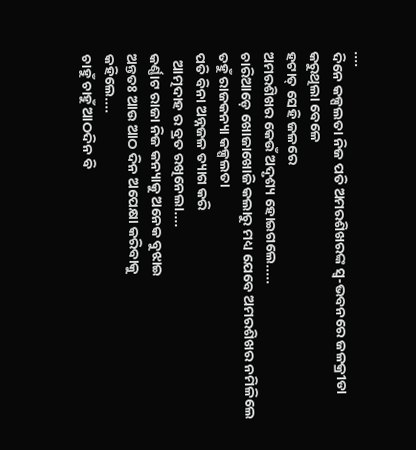....
ଦିନେ କଳ୍ପଲତା ନିଜ ପତି ଅମରଶିଖରଙ୍କ ସ୍ଵ-ଭବନରେ ଜଳକ୍ରୀଡା କରୁଥିଲା ବେଳେ
ହଟାତ୍ ସେହି ଜଳରେ
ଅମରଶିଖର କେଉଁ ଅଦୃଶ୍ୟ ହୋଇଗଲେ.....
ଚାରିଆଡ଼େ ଖୋଜାଖୋଜି କଲାରୁ ମଧ୍ୟ ଯେବେ ଅମରଶିଖର ନମିଳିଲେ
ତହୁଁ ରାଜକନ୍ୟା କଳ୍ପଲତା
ପତି ବିନା ଅନ୍ନଜଳ ତ୍ୟାଗ କରି
  ଆତ୍ମଦାହ ର ବ୍ରତ ରଖିନେଲା....
କର୍ଣ୍ଣାଟ ରାଜା ନିଜ କନ୍ୟାକୁ ଅନେକ ବୁଝାଇ
ଅନ୍ତତଃ ଆଉ ଆଠ ଦିନ ଅପେକ୍ଷା କରିବାକୁ
କହିଲେ....
ଚାହୁଁ ଚାହୁଁ ଆଠଦିନ ବି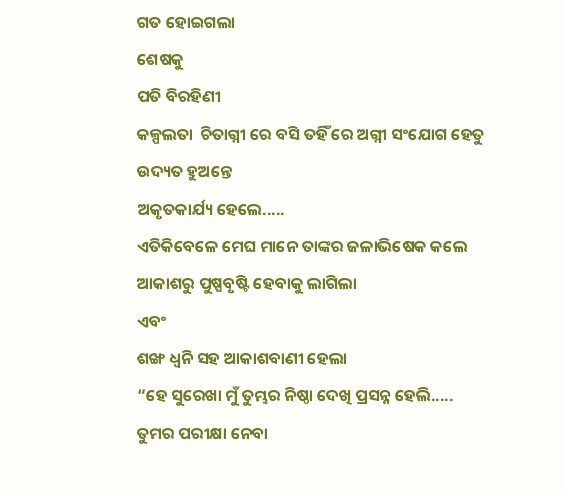ଗତ ହୋଇଗଲା
ଶେଷକୁ
ପତି ବିରହିଣୀ
କଳ୍ପଲତା  ଚିତାଗ୍ନୀ ରେ ବସି ତହିଁ ରେ ଅଗ୍ନୀ ସଂଯୋଗ ହେତୁ
ଉଦ୍ୟତ ହୁଅନ୍ତେ
ଅକୃତକାର୍ଯ୍ୟ ହେଲେ.....
ଏତିକିବେଳେ ମେଘ ମାନେ ତାଙ୍କର ଜଳାଭିଷେକ କଲେ
ଆକାଶରୁ ପୁଷ୍ପବୃଷ୍ଟି ହେବାକୁ ଲାଗିଲା
ଏବଂ
ଶଙ୍ଖ ଧ୍ଵନି ସହ ଆକାଶବାଣୀ ହେଲା
“ହେ ସୁରେଖା ମୁଁ ତୁମ୍ଭର ନିଷ୍ଠା ଦେଖି ପ୍ରସନ୍ନ ହେଲି.....
ତୁମର ପରୀକ୍ଷା ନେବା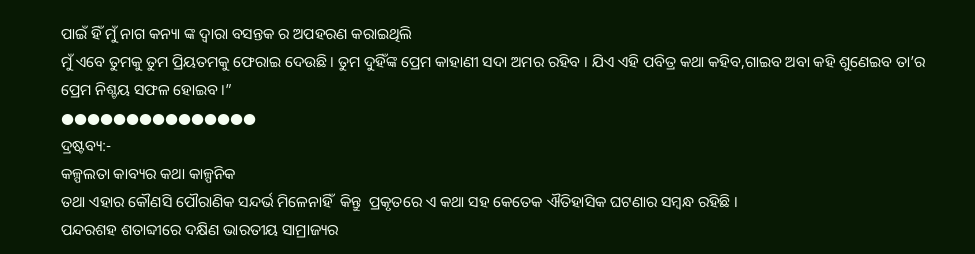ପାଇଁ ହିଁ ମୁଁ ନାଗ କନ୍ୟା ଙ୍କ ଦ୍ଵାରା ବସନ୍ତକ ର ଅପହରଣ କରାଇଥିଲି
ମୁଁ ଏବେ ତୁମକୁ ତୁମ ପ୍ରିୟତମକୁ ଫେରାଇ ଦେଉଛି । ତୁମ ଦୁହିଁଙ୍କ ପ୍ରେମ କାହାଣୀ ସଦା ଅମର ରହିବ । ଯିଏ ଏହି ପବିତ୍ର କଥା କହିବ,ଗାଇବ ଅବା କହି ଶୁଣେଇବ ତା’ର
ପ୍ରେମ ନିଶ୍ଚୟ ସଫଳ ହୋଇବ ।”
●●●●●●●●●●●●●●●
ଦ୍ରଷ୍ଟବ୍ୟ:-
କଳ୍ପଲତା କାବ୍ୟର କଥା କାଳ୍ପନିକ
ତଥା ଏହାର କୌଣସି ପୌରାଣିକ ସନ୍ଦର୍ଭ ମିଳେନାହିଁ  କିନ୍ତୁ  ପ୍ରକୃତରେ ଏ କଥା ସହ କେତେକ ଐତିହାସିକ ଘଟଣାର ସମ୍ଵନ୍ଧ ରହିଛି ।
ପନ୍ଦରଶହ ଶତାବ୍ଦୀରେ ଦକ୍ଷିଣ ଭାରତୀୟ ସାମ୍ରାଜ୍ୟର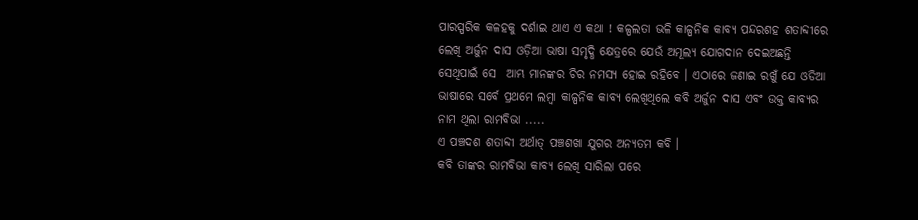ପାରସ୍ପରିକ କଳହକୁ ଦର୍ଶାଇ ଥାଏ ଏ କଥା ! କଳ୍ପଲତା ଭଳି କାଳ୍ପନିକ କାବ୍ୟ ପନ୍ଦରଶହ ଶତାବ୍ଦୀରେ ଲେଖି ଅର୍ଜୁନ ଦାସ ଓଡ଼ିଆ ଭାଷା ସମୃଦ୍ଧି କ୍ଷେତ୍ରରେ ଯେଉଁ ଅମୂଲ୍ୟ ଯୋଗଦାନ ଦେଇଅଛନ୍ତି ସେଥିପାଇଁ ସେ  ଆମ୍ଭ ମାନଙ୍କର ଚିର ନମସ୍ୟ ହୋଇ ରହିବେ । ଏଠାରେ ଜଣାଇ ରଖୁଁ ଯେ ଓଡିଆ ଭାଷାରେ ସର୍ବେ ପ୍ରଥମେ ଲମ୍ଵା କାଳ୍ପନିକ କାବ୍ୟ ଲେଖିଥିଲେ କବି ଅର୍ଜୁନ ଦାସ ଏବଂ ଉକ୍ତ କାବ୍ୟର ନାମ ଥିଲା ରାମବିଭା .....
ଏ ପଞ୍ଚଦଶ ଶତାବ୍ଦୀ ଅର୍ଥାତ୍ ପଞ୍ଚଶଖା ଯୁଗର ଅନ୍ୟତମ କବି ।
କବି ତାଙ୍କର ରାମବିଭା କାବ୍ୟ ଲେଖି ସାରିଲା ପରେ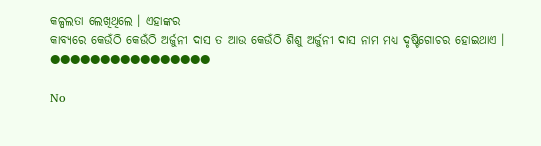କଳ୍ପଲତା ଲେଖିଥିଲେ । ଏହାଙ୍କର
କାବ୍ୟରେ କେଉଁଠି କେଉଁଠି ଅର୍ଜୁନୀ ଦାସ ତ ଆଉ କେଉଁଠି ଶିଶୁ ଅର୍ଜୁନୀ ଦାସ ନାମ ମଧ୍ୟ ଦୃଷ୍ଟିଗୋଚର ହୋଇଥାଏ ।
●●●●●●●●●●●●●●●●

No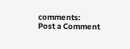comments:
Post a Comment